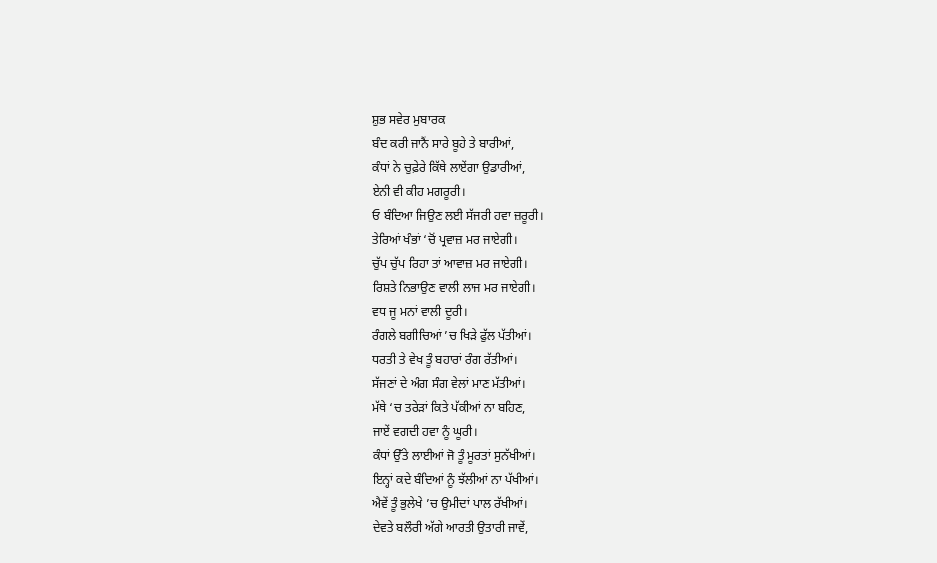ਸ਼ੁਭ ਸਵੇਰ ਮੁਬਾਰਕ
ਬੰਦ ਕਰੀ ਜਾਨੈਂ ਸਾਰੇ ਬੂਹੇ ਤੇ ਬਾਰੀਆਂ,
ਕੰਧਾਂ ਨੇ ਚੁਫ਼ੇਰੇ ਕਿੱਥੇ ਲਾਏਂਗਾ ਉਡਾਰੀਆਂ,
ਏਨੀ ਵੀ ਕੀਹ ਮਗਰੂਰੀ।
ਓ ਬੰਦਿਆ ਜਿਉਣ ਲਈ ਸੱਜਰੀ ਹਵਾ ਜ਼ਰੂਰੀ।
ਤੇਰਿਆਂ ਖੰਭਾਂ ‘ਚੋਂ ਪ੍ਰਵਾਜ਼ ਮਰ ਜਾਏਗੀ।
ਚੁੱਪ ਚੁੱਪ ਰਿਹਾ ਤਾਂ ਆਵਾਜ਼ ਮਰ ਜਾਏਗੀ।
ਰਿਸ਼ਤੇ ਨਿਭਾਉਣ ਵਾਲੀ ਲਾਜ ਮਰ ਜਾਏਗੀ।
ਵਧ ਜੂ ਮਨਾਂ ਵਾਲੀ ਦੂਰੀ।
ਰੰਗਲੇ ਬਗੀਚਿਆਂ ’ਚ ਖਿੜੇ ਫੁੱਲ ਪੱਤੀਆਂ।
ਧਰਤੀ ਤੇ ਵੇਖ ਤੂੰ ਬਹਾਰਾਂ ਰੰਗ ਰੱਤੀਆਂ।
ਸੱਜਣਾਂ ਦੇ ਅੰਗ ਸੰਗ ਵੇਲਾਂ ਮਾਣ ਮੱਤੀਆਂ।
ਮੱਥੇ ‘ਚ ਤਰੇੜਾਂ ਕਿਤੇ ਪੱਕੀਆਂ ਨਾ ਬਹਿਣ,
ਜਾਏਂ ਵਗਦੀ ਹਵਾ ਨੂੰ ਘੂਰੀ।
ਕੰਧਾਂ ਉੱਤੇ ਲਾਈਆਂ ਜੋ ਤੂੰ ਮੂਰਤਾਂ ਸੁਨੱਖੀਆਂ।
ਇਨ੍ਹਾਂ ਕਦੇ ਬੰਦਿਆਂ ਨੂੰ ਝੱਲੀਆਂ ਨਾ ਪੱਖੀਆਂ।
ਐਵੇਂ ਤੂੰ ਭੁਲੇਖੇ ’ਚ ਉਮੀਦਾਂ ਪਾਲ ਰੱਖੀਆਂ।
ਦੇਵਤੇ ਬਲੌਰੀ ਅੱਗੇ ਆਰਤੀ ਉਤਾਰੀ ਜਾਵੇਂ,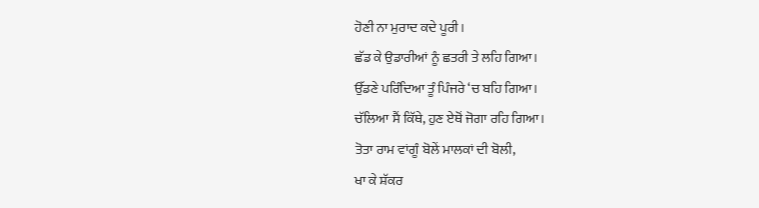ਹੋਣੀ ਨਾ ਮੁਰਾਦ ਕਦੇ ਪੂਰੀ।
ਛੱਡ ਕੇ ਉਡਾਰੀਆਂ ਨੂੰ ਛਤਰੀ ਤੇ ਲਹਿ ਗਿਆ।
ਉੱਡਣੇ ਪਰਿੰਦਿਆ ਤੂੰ ਪਿੰਜਰੇ ‘ਚ ਬਹਿ ਗਿਆ।
ਚੱਲਿਆ ਸੈਂ ਕਿੱਥੇ, ਹੁਣ ਏਥੋਂ ਜੋਗਾ ਰਹਿ ਗਿਆ।
ਤੋਤਾ ਰਾਮ ਵਾਂਗੂੰ ਬੋਲੇਂ ਮਾਲਕਾਂ ਦੀ ਬੋਲੀ,
ਖਾ ਕੇ ਸ਼ੱਕਰ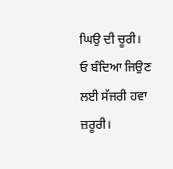ਘਿਉ ਦੀ ਚੂਰੀ।
ਓ ਬੰਦਿਆ ਜਿਉਣ ਲਈ ਸੱਜਰੀ ਹਵਾ ਜ਼ਰੂਰੀ।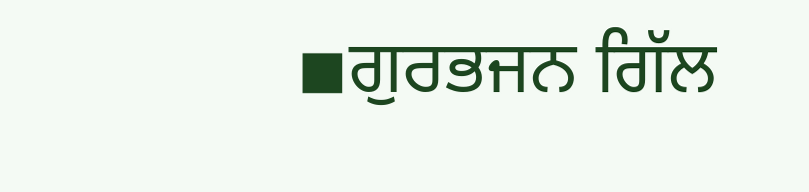◾ਗੁਰਭਜਨ ਗਿੱਲ